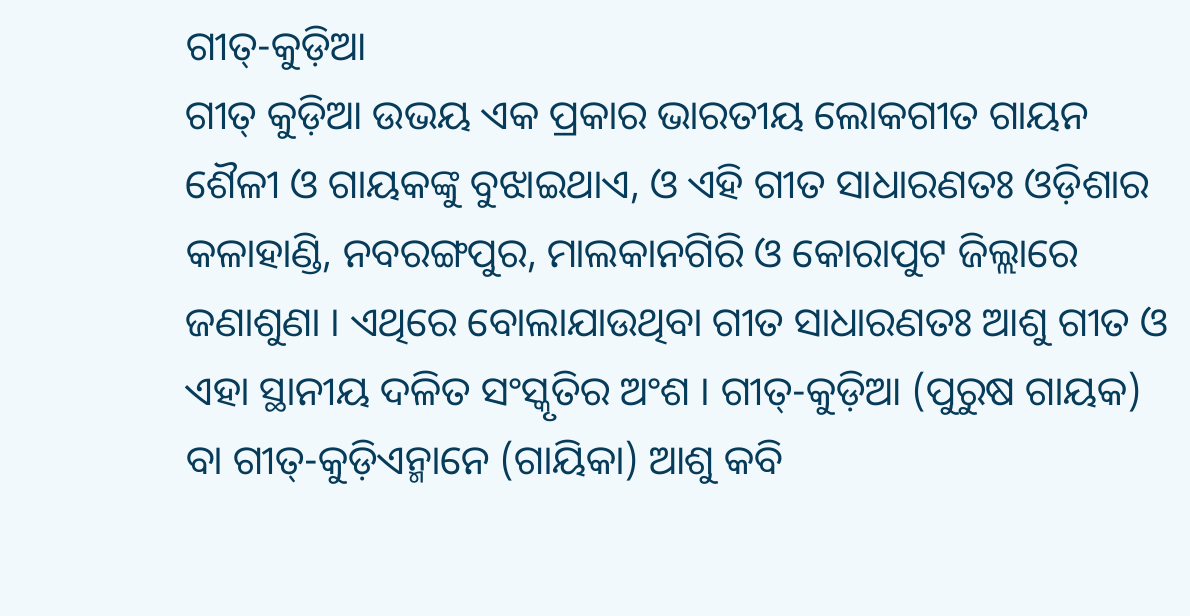ଗୀତ୍-କୁଡ଼ିଆ
ଗୀତ୍ କୁଡ଼ିଆ ଉଭୟ ଏକ ପ୍ରକାର ଭାରତୀୟ ଲୋକଗୀତ ଗାୟନ ଶୈଳୀ ଓ ଗାୟକଙ୍କୁ ବୁଝାଇଥାଏ, ଓ ଏହି ଗୀତ ସାଧାରଣତଃ ଓଡ଼ିଶାର କଳାହାଣ୍ଡି, ନବରଙ୍ଗପୁର, ମାଲକାନଗିରି ଓ କୋରାପୁଟ ଜିଲ୍ଲାରେ ଜଣାଶୁଣା । ଏଥିରେ ବୋଲାଯାଉଥିବା ଗୀତ ସାଧାରଣତଃ ଆଶୁ ଗୀତ ଓ ଏହା ସ୍ଥାନୀୟ ଦଳିତ ସଂସ୍କୃତିର ଅଂଶ । ଗୀତ୍-କୁଡ଼ିଆ (ପୁରୁଷ ଗାୟକ) ବା ଗୀତ୍-କୁଡ଼ିଏନ୍ମାନେ (ଗାୟିକା) ଆଶୁ କବି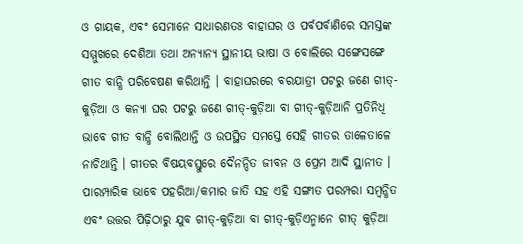ଓ ଗାୟକ, ଏବଂ ସେମାନେ ସାଧାରଣତଃ ବାହାଘର ଓ ପର୍ବପର୍ବାଣିରେ ସମସ୍ତଙ୍କ ସମ୍ମୁଖରେ ଦେଶିଆ ତଥା ଅନ୍ୟାନ୍ୟ ସ୍ଥାନୀୟ ଭାଷା ଓ ବୋଲିରେ ସଙ୍ଗେସଙ୍ଗେ ଗୀତ ବାନ୍ଧି ପରିବେଷଣ କରିଥାନ୍ତି । ବାହାଘରରେ ବରଯାତ୍ରୀ ପଟରୁ ଜଣେ ଗୀତ୍-କୁଡ଼ିଆ ଓ କନ୍ୟା ଘର ପଟରୁ ଜଣେ ଗୀତ୍-କୁଡ଼ିଆ ବା ଗୀତ୍-କୁଡ଼ିଆନି ପ୍ରତିନିଧି ଭାବେ ଗୀତ ବାନ୍ଧି ବୋଲିଥାନ୍ତି ଓ ଉପସ୍ଥିତ ସମସ୍ତେ ସେହି ଗୀତର ତାଳେତାଳେ ନାଚିଥାନ୍ତି । ଗୀତର ବିଷୟବସ୍ତୁରେ ଦୈନନ୍ଦିତ ଜୀବନ ଓ ପ୍ରେମ ଆଦି ସ୍ଥାନୀତ । ପାରମ୍ପାରିକ ଭାବେ ପହରିଆ/କମାର ଜାତି ସହ ଏହି ସଙ୍ଗୀତ ପରମ୍ପରା ସମ୍ବନ୍ଧିତ ଏବଂ ଉତ୍ତର ପିଢ଼ିଠାରୁ ଯୁବ ଗୀତ୍-କୁଡ଼ିଆ ବା ଗୀତ୍-କୁଡ଼ିଏନ୍ମାନେ ଗୀତ୍ କୁଡ଼ିଆ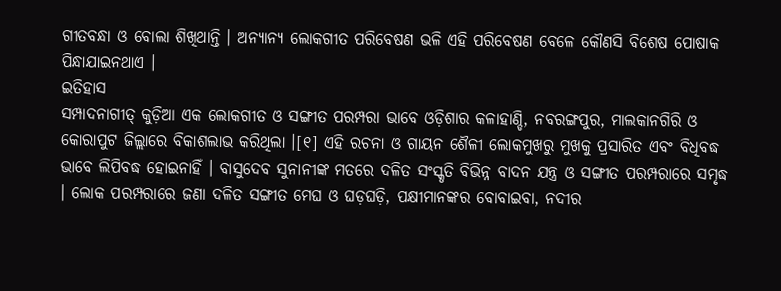ଗୀତବନ୍ଧା ଓ ବୋଲା ଶିଖିଥାନ୍ତି । ଅନ୍ୟାନ୍ୟ ଲୋକଗୀତ ପରିବେଷଣ ଭଳି ଏହି ପରିବେଷଣ ବେଳେ କୌଣସି ବିଶେଷ ପୋଷାକ ପିନ୍ଧାଯାଇନଥାଏ ।
ଇତିହାସ
ସମ୍ପାଦନାଗୀତ୍ କୁଡ଼ିଆ ଏକ ଲୋକଗୀତ ଓ ସଙ୍ଗୀତ ପରମ୍ପରା ଭାବେ ଓଡ଼ିଶାର କଳାହାଣ୍ଡି, ନବରଙ୍ଗପୁର, ମାଲକାନଗିରି ଓ କୋରାପୁଟ ଜିଲ୍ଲାରେ ବିକାଶଲାଭ କରିଥିଲା ।[୧] ଏହି ରଚନା ଓ ଗାୟନ ଶୈଳୀ ଲୋକମୁଖରୁ ମୁଖକୁ ପ୍ରସାରିତ ଏବଂ ବିଧିବଦ୍ଧ ଭାବେ ଲିପିବଦ୍ଧ ହୋଇନାହିଁ । ବାସୁଦେବ ସୁନାନୀଙ୍କ ମତରେ ଦଳିତ ସଂସ୍କୃତି ବିଭିନ୍ନ ବାଦନ ଯନ୍ତ୍ର ଓ ସଙ୍ଗୀତ ପରମ୍ପରାରେ ସମୃଦ୍ଧ । ଲୋକ ପରମ୍ପରାରେ ଜଣା ଦଳିତ ସଙ୍ଗୀତ ମେଘ ଓ ଘଡ଼ଘଡ଼ି, ପକ୍ଷୀମାନଙ୍କର ବୋବାଇବା, ନଦୀର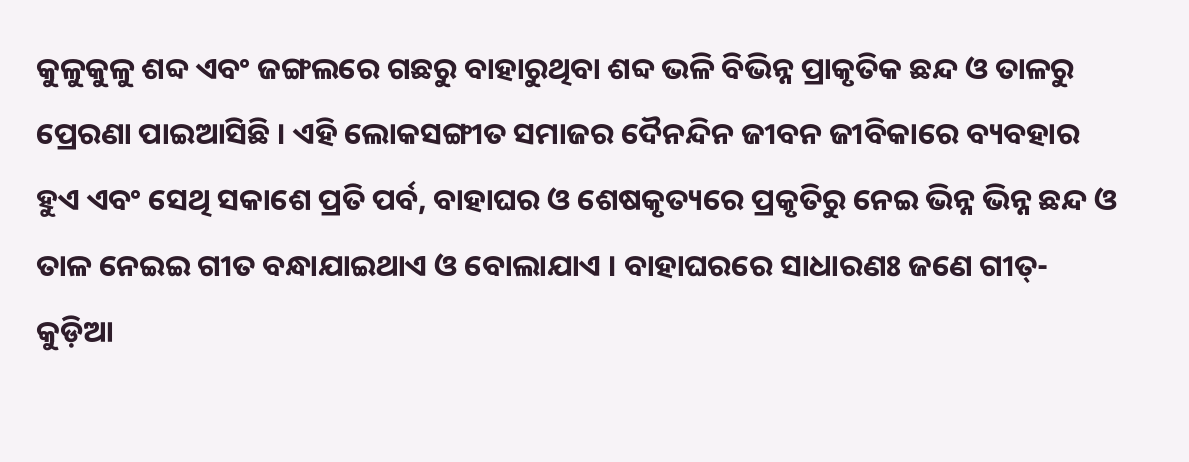କୁଳୁକୁଳୁ ଶବ୍ଦ ଏବଂ ଜଙ୍ଗଲରେ ଗଛରୁ ବାହାରୁଥିବା ଶବ୍ଦ ଭଳି ବିଭିନ୍ନ ପ୍ରାକୃତିକ ଛନ୍ଦ ଓ ତାଳରୁ ପ୍ରେରଣା ପାଇଆସିଛି । ଏହି ଲୋକସଙ୍ଗୀତ ସମାଜର ଦୈନନ୍ଦିନ ଜୀବନ ଜୀବିକାରେ ବ୍ୟବହାର ହୁଏ ଏବଂ ସେଥି ସକାଶେ ପ୍ରତି ପର୍ବ, ବାହାଘର ଓ ଶେଷକୃତ୍ୟରେ ପ୍ରକୃତିରୁ ନେଇ ଭିନ୍ନ ଭିନ୍ନ ଛନ୍ଦ ଓ ତାଳ ନେଇଇ ଗୀତ ବନ୍ଧାଯାଇଥାଏ ଓ ବୋଲାଯାଏ । ବାହାଘରରେ ସାଧାରଣଃ ଜଣେ ଗୀତ୍-କୁଡ଼ିଆ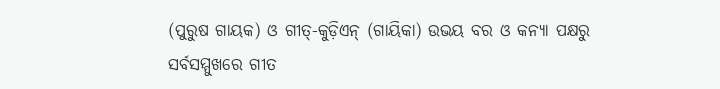(ପୁରୁଷ ଗାୟକ) ଓ ଗୀତ୍-କୁଡ଼ିଏନ୍ (ଗାୟିକା) ଉଭୟ ବର ଓ କନ୍ୟା ପକ୍ଷରୁ ସର୍ବସମ୍ମୁଖରେ ଗୀତ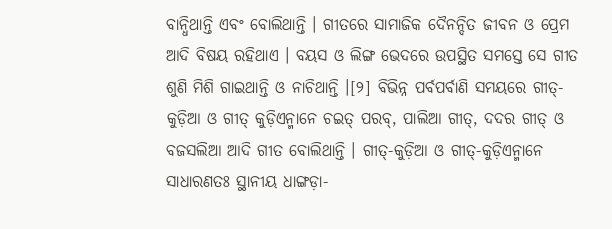ବାନ୍ଧିଥାନ୍ତି ଏବଂ ବୋଲିଥାନ୍ତି । ଗୀତରେ ସାମାଜିକ ଦୈନନ୍ଦିତ ଜୀବନ ଓ ପ୍ରେମ ଆଦି ବିଷୟ ରହିଥାଏ । ବୟସ ଓ ଲିଙ୍ଗ ଭେଦରେ ଉପସ୍ଥିତ ସମସ୍ତେ ସେ ଗୀତ ଶୁଣି ମିଶି ଗାଇଥାନ୍ତି ଓ ନାଚିଥାନ୍ତି ।[୨] ବିଭିନ୍ନ ପର୍ବପର୍ବାଣି ସମୟରେ ଗୀତ୍-କୁଡ଼ିଆ ଓ ଗୀତ୍ କୁଡ଼ିଏନ୍ମାନେ ଚଇତ୍ ପରବ୍, ପାଲିଆ ଗୀତ୍, ଦଦର ଗୀତ୍ ଓ ବଜସଲିଆ ଆଦି ଗୀତ ବୋଲିଥାନ୍ତି । ଗୀତ୍-କୁଡ଼ିଆ ଓ ଗୀତ୍-କୁଡ଼ିଏନ୍ମାନେ ସାଧାରଣତଃ ସ୍ଥାନୀୟ ଧାଙ୍ଗଡ଼ା-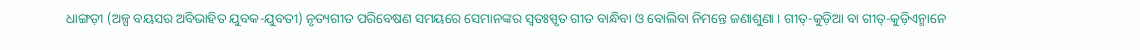ଧାଙ୍ଗଡ଼ୀ (ଅଳ୍ପ ବୟସର ଅବିଭାହିତ ଯୁବକ-ଯୁବତୀ) ନୃତ୍ୟଗୀତ ପରିବେଷଣ ସମୟରେ ସେମାନଙ୍କର ସ୍ୱତଃସ୍ପୃତ ଗୀତ ବାନ୍ଧିବା ଓ ବୋଲିବା ନିମନ୍ତେ ଜଣାଶୁଣା । ଗୀତ୍-କୁଡ଼ିଆ ବା ଗୀତ୍-କୁଡ଼ିଏନ୍ମାନେ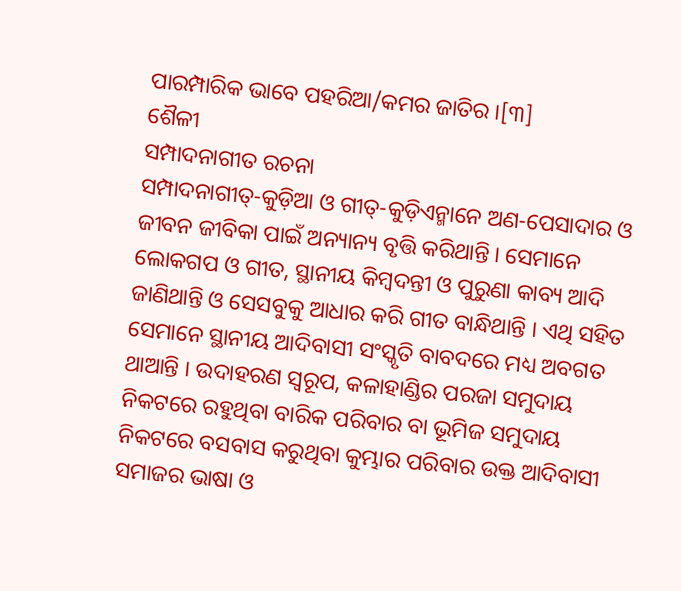ପାରମ୍ପାରିକ ଭାବେ ପହରିଆ/କମର ଜାତିର ।[୩]
ଶୈଳୀ
ସମ୍ପାଦନାଗୀତ ରଚନା
ସମ୍ପାଦନାଗୀତ୍-କୁଡ଼ିଆ ଓ ଗୀତ୍-କୁଡ଼ିଏନ୍ମାନେ ଅଣ-ପେସାଦାର ଓ ଜୀବନ ଜୀବିକା ପାଇଁ ଅନ୍ୟାନ୍ୟ ବୃତ୍ତି କରିଥାନ୍ତି । ସେମାନେ ଲୋକଗପ ଓ ଗୀତ, ସ୍ଥାନୀୟ କିମ୍ବଦନ୍ତୀ ଓ ପୁରୁଣା କାବ୍ୟ ଆଦି ଜାଣିଥାନ୍ତି ଓ ସେସବୁକୁ ଆଧାର କରି ଗୀତ ବାନ୍ଧିଥାନ୍ତି । ଏଥି ସହିତ ସେମାନେ ସ୍ଥାନୀୟ ଆଦିବାସୀ ସଂସ୍କୃତି ବାବଦରେ ମଧ୍ୟ ଅବଗତ ଥାଆନ୍ତି । ଉଦାହରଣ ସ୍ୱରୂପ, କଳାହାଣ୍ଡିର ପରଜା ସମୁଦାୟ ନିକଟରେ ରହୁଥିବା ବାରିକ ପରିବାର ବା ଭୂମିଜ ସମୁଦାୟ ନିକଟରେ ବସବାସ କରୁଥିବା କୁମ୍ଭାର ପରିବାର ଉକ୍ତ ଆଦିବାସୀ ସମାଜର ଭାଷା ଓ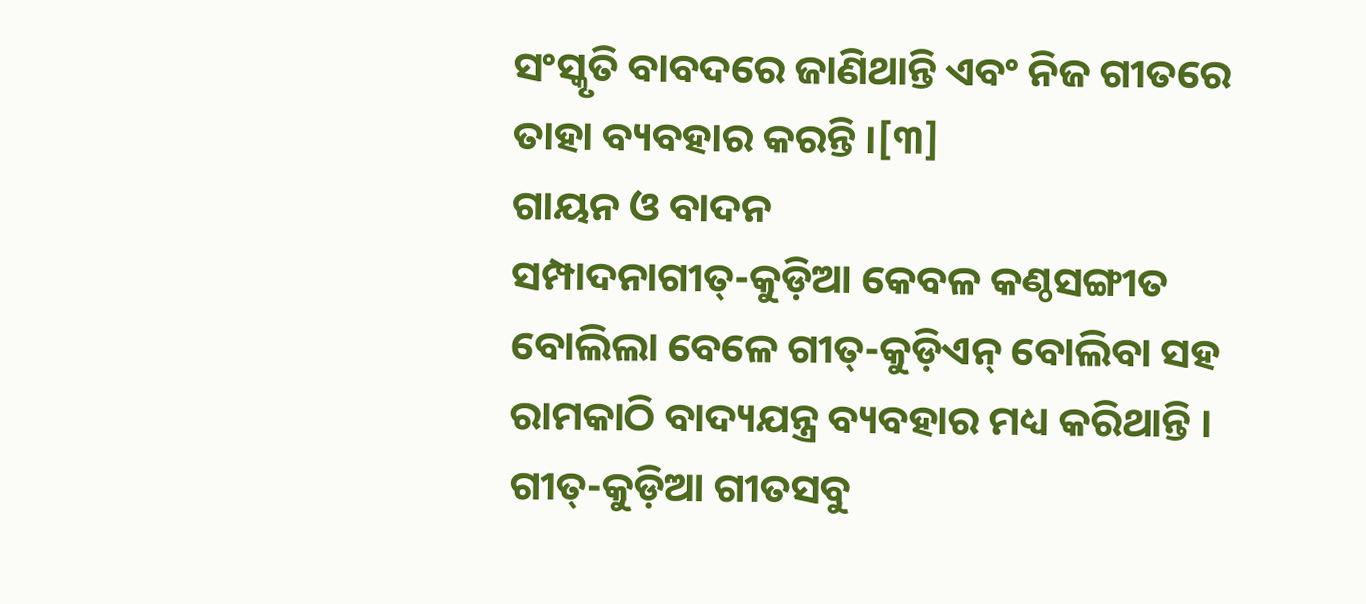ସଂସ୍କୃତି ବାବଦରେ ଜାଣିଥାନ୍ତି ଏବଂ ନିଜ ଗୀତରେ ତାହା ବ୍ୟବହାର କରନ୍ତି ।[୩]
ଗାୟନ ଓ ବାଦନ
ସମ୍ପାଦନାଗୀତ୍-କୁଡ଼ିଆ କେବଳ କଣ୍ଠସଙ୍ଗୀତ ବୋଲିଲା ବେଳେ ଗୀତ୍-କୁଡ଼ିଏନ୍ ବୋଲିବା ସହ ରାମକାଠି ବାଦ୍ୟଯନ୍ତ୍ର ବ୍ୟବହାର ମଧ୍ୟ କରିଥାନ୍ତି । ଗୀତ୍-କୁଡ଼ିଆ ଗୀତସବୁ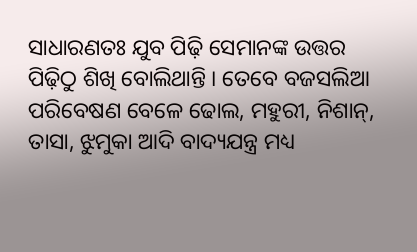ସାଧାରଣତଃ ଯୁବ ପିଢ଼ି ସେମାନଙ୍କ ଉତ୍ତର ପିଢ଼ିଠୁ ଶିଖି ବୋଲିଥାନ୍ତି । ତେବେ ବଜସଲିଆ ପରିବେଷଣ ବେଳେ ଢୋଲ, ମହୁରୀ, ନିଶାନ୍, ତାସା, ଝୁମୁକା ଆଦି ବାଦ୍ୟଯନ୍ତ୍ର ମଧ୍ୟ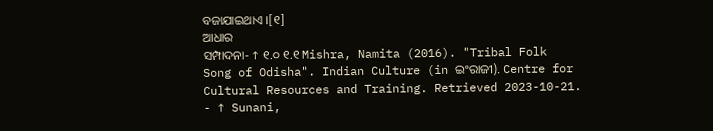ବଜାଯାଇଥାଏ ।[୧]
ଆଧାର
ସମ୍ପାଦନା- ↑ ୧.୦ ୧.୧ Mishra, Namita (2016). "Tribal Folk Song of Odisha". Indian Culture (in ଇଂରାଜୀ). Centre for Cultural Resources and Training. Retrieved 2023-10-21.
- ↑ Sunani,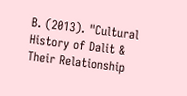B. (2013). "Cultural History of Dalit & Their Relationship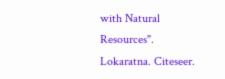with Natural Resources". Lokaratna. Citeseer.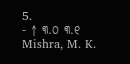5.
- ↑ ୩.୦ ୩.୧ Mishra, M. K.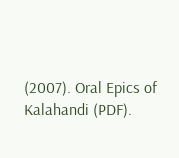(2007). Oral Epics of Kalahandi (PDF).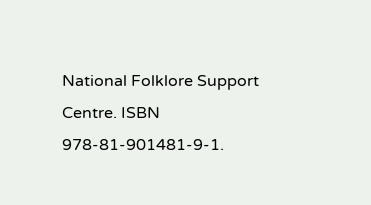National Folklore Support Centre. ISBN 978-81-901481-9-1.